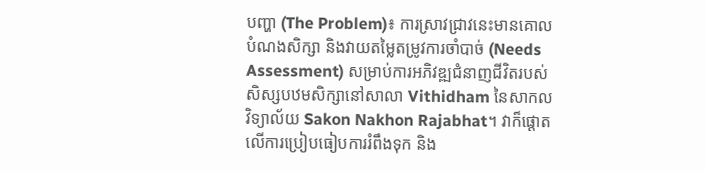បញ្ហា (The Problem)៖ ការស្រាវជ្រាវនេះមានគោលបំណងសិក្សា និងវាយតម្លៃតម្រូវការចាំបាច់ (Needs Assessment) សម្រាប់ការអភិវឌ្ឍជំនាញជីវិតរបស់សិស្សបឋមសិក្សានៅសាលា Vithidham នៃសាកលវិទ្យាល័យ Sakon Nakhon Rajabhat។ វាក៏ផ្តោតលើការប្រៀបធៀបការរំពឹងទុក និង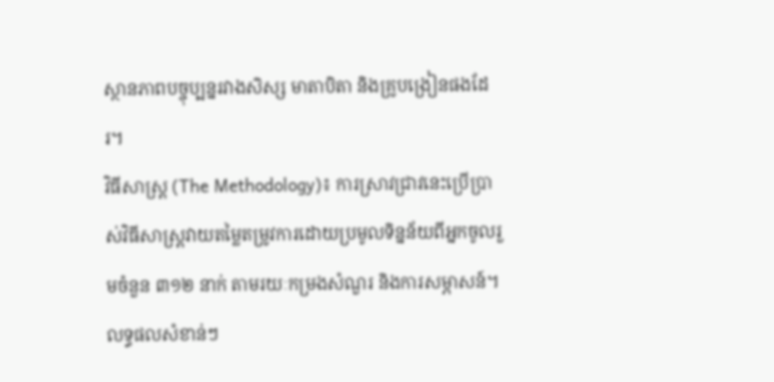ស្ថានភាពបច្ចុប្បន្នរវាងសិស្ស មាតាបិតា និងគ្រូបង្រៀនផងដែរ។
វិធីសាស្ត្រ (The Methodology)៖ ការស្រាវជ្រាវនេះប្រើប្រាស់វិធីសាស្ត្រវាយតម្លៃតម្រូវការដោយប្រមូលទិន្នន័យពីអ្នកចូលរួមចំនួន ៣១២ នាក់ តាមរយៈកម្រងសំណួរ និងការសម្ភាសន៍។
លទ្ធផលសំខាន់ៗ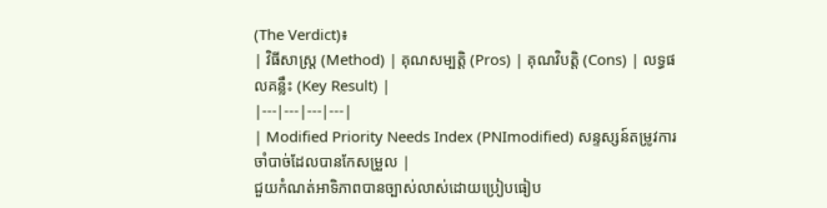(The Verdict)៖
| វិធីសាស្ត្រ (Method) | គុណសម្បត្តិ (Pros) | គុណវិបត្តិ (Cons) | លទ្ធផលគន្លឹះ (Key Result) |
|---|---|---|---|
| Modified Priority Needs Index (PNImodified) សន្ទស្សន៍តម្រូវការចាំបាច់ដែលបានកែសម្រួល |
ជួយកំណត់អាទិភាពបានច្បាស់លាស់ដោយប្រៀបធៀប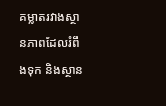គម្លាតរវាងស្ថានភាពដែលរំពឹងទុក និងស្ថាន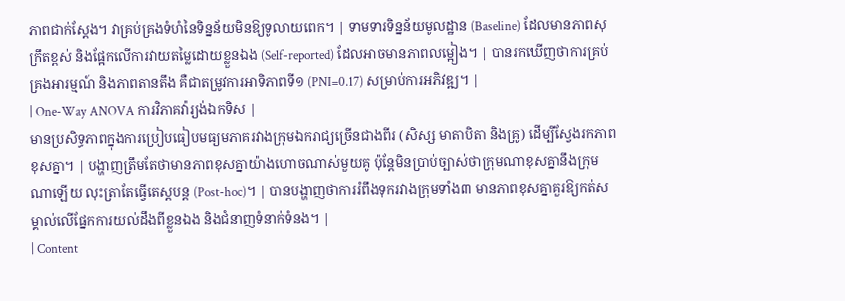ភាពជាក់ស្តែង។ វាគ្រប់គ្រងទំហំនៃទិន្នន័យមិនឱ្យទូលាយពេក។ | ទាមទារទិន្នន័យមូលដ្ឋាន (Baseline) ដែលមានភាពសុក្រឹតខ្ពស់ និងផ្អែកលើការវាយតម្លៃដោយខ្លួនឯង (Self-reported) ដែលអាចមានភាពលម្អៀង។ | បានរកឃើញថាការគ្រប់គ្រងអារម្មណ៍ និងភាពតានតឹង គឺជាតម្រូវការអាទិភាពទី១ (PNI=0.17) សម្រាប់ការអភិវឌ្ឍ។ |
| One-Way ANOVA ការវិភាគវ៉ារ្យង់ឯកទិស |
មានប្រសិទ្ធភាពក្នុងការប្រៀបធៀបមធ្យមភាគរវាងក្រុមឯករាជ្យច្រើនជាងពីរ (សិស្ស មាតាបិតា និងគ្រូ) ដើម្បីស្វែងរកភាពខុសគ្នា។ | បង្ហាញត្រឹមតែថាមានភាពខុសគ្នាយ៉ាងហោចណាស់មួយគូ ប៉ុន្តែមិនប្រាប់ច្បាស់ថាក្រុមណាខុសគ្នានឹងក្រុមណាឡើយ លុះត្រាតែធ្វើតេស្តបន្ត (Post-hoc)។ | បានបង្ហាញថាការរំពឹងទុករវាងក្រុមទាំង៣ មានភាពខុសគ្នាគួរឱ្យកត់សម្គាល់លើផ្នែកការយល់ដឹងពីខ្លួនឯង និងជំនាញទំនាក់ទំនង។ |
| Content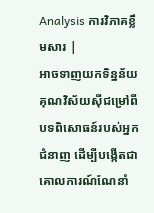Analysis ការវិភាគខ្លឹមសារ |
អាចទាញយកទិន្នន័យគុណវិស័យស៊ីជម្រៅពីបទពិសោធន៍របស់អ្នកជំនាញ ដើម្បីបង្កើតជាគោលការណ៍ណែនាំ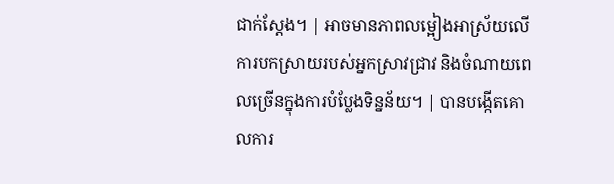ជាក់ស្តែង។ | អាចមានភាពលម្អៀងអាស្រ័យលើការបកស្រាយរបស់អ្នកស្រាវជ្រាវ និងចំណាយពេលច្រើនក្នុងការបំប្លែងទិន្នន័យ។ | បានបង្កើតគោលការ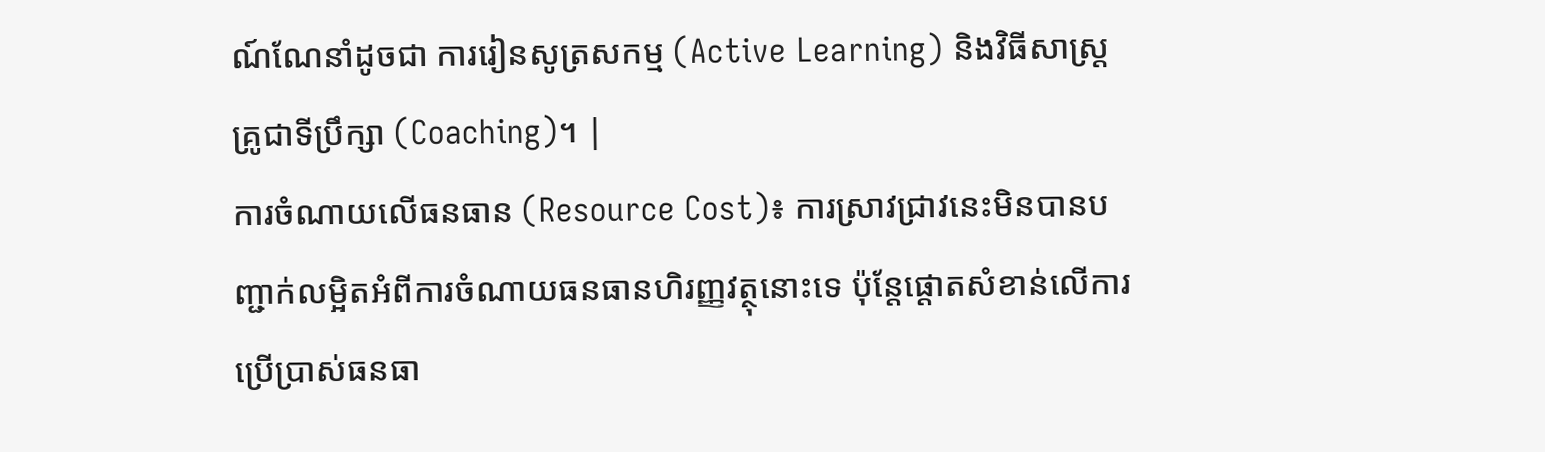ណ៍ណែនាំដូចជា ការរៀនសូត្រសកម្ម (Active Learning) និងវិធីសាស្ត្រគ្រូជាទីប្រឹក្សា (Coaching)។ |
ការចំណាយលើធនធាន (Resource Cost)៖ ការស្រាវជ្រាវនេះមិនបានបញ្ជាក់លម្អិតអំពីការចំណាយធនធានហិរញ្ញវត្ថុនោះទេ ប៉ុន្តែផ្តោតសំខាន់លើការប្រើប្រាស់ធនធា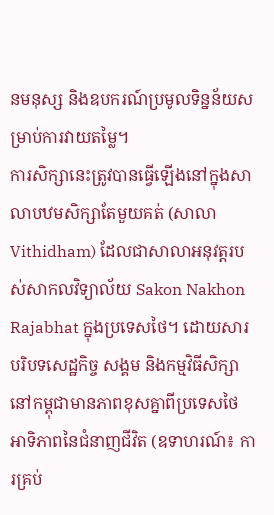នមនុស្ស និងឧបករណ៍ប្រមូលទិន្នន័យសម្រាប់ការវាយតម្លៃ។
ការសិក្សានេះត្រូវបានធ្វើឡើងនៅក្នុងសាលាបឋមសិក្សាតែមួយគត់ (សាលា Vithidham) ដែលជាសាលាអនុវត្តរបស់សាកលវិទ្យាល័យ Sakon Nakhon Rajabhat ក្នុងប្រទេសថៃ។ ដោយសារបរិបទសេដ្ឋកិច្ច សង្គម និងកម្មវិធីសិក្សានៅកម្ពុជាមានភាពខុសគ្នាពីប្រទេសថៃ អាទិភាពនៃជំនាញជីវិត (ឧទាហរណ៍៖ ការគ្រប់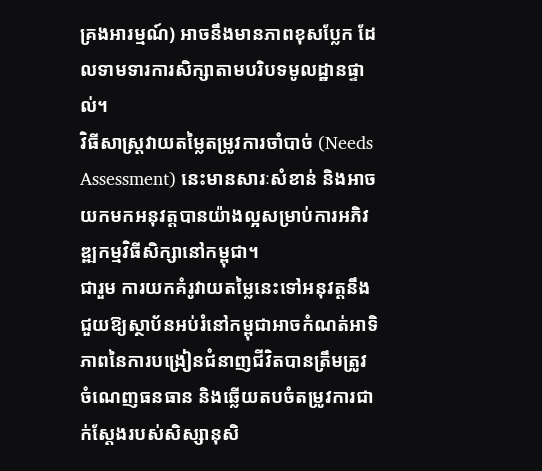គ្រងអារម្មណ៍) អាចនឹងមានភាពខុសប្លែក ដែលទាមទារការសិក្សាតាមបរិបទមូលដ្ឋានផ្ទាល់។
វិធីសាស្ត្រវាយតម្លៃតម្រូវការចាំបាច់ (Needs Assessment) នេះមានសារៈសំខាន់ និងអាចយកមកអនុវត្តបានយ៉ាងល្អសម្រាប់ការអភិវឌ្ឍកម្មវិធីសិក្សានៅកម្ពុជា។
ជារួម ការយកគំរូវាយតម្លៃនេះទៅអនុវត្តនឹងជួយឱ្យស្ថាប័នអប់រំនៅកម្ពុជាអាចកំណត់អាទិភាពនៃការបង្រៀនជំនាញជីវិតបានត្រឹមត្រូវ ចំណេញធនធាន និងឆ្លើយតបចំតម្រូវការជាក់ស្តែងរបស់សិស្សានុសិ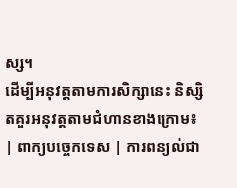ស្ស។
ដើម្បីអនុវត្តតាមការសិក្សានេះ និស្សិតគួរអនុវត្តតាមជំហានខាងក្រោម៖
| ពាក្យបច្ចេកទេស | ការពន្យល់ជា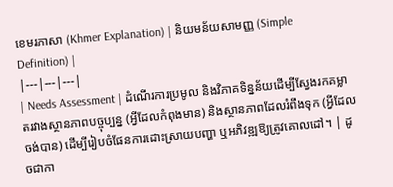ខេមរភាសា (Khmer Explanation) | និយមន័យសាមញ្ញ (Simple Definition) |
|---|---|---|
| Needs Assessment | ដំណើរការប្រមូល និងវិភាគទិន្នន័យដើម្បីស្វែងរកគម្លាតរវាងស្ថានភាពបច្ចុប្បន្ន (អ្វីដែលកំពុងមាន) និងស្ថានភាពដែលរំពឹងទុក (អ្វីដែលចង់បាន) ដើម្បីរៀបចំផែនការដោះស្រាយបញ្ហា ឬអភិវឌ្ឍឱ្យត្រូវគោលដៅ។ | ដូចជាកា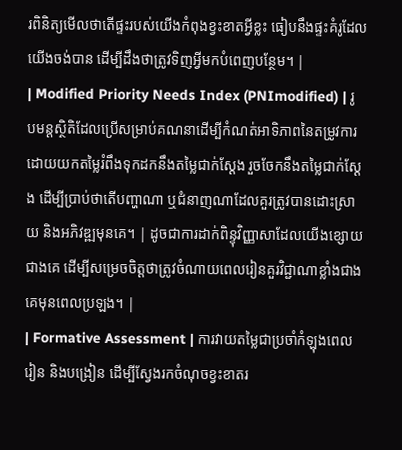រពិនិត្យមើលថាតើផ្ទះរបស់យើងកំពុងខ្វះខាតអ្វីខ្លះ ធៀបនឹងផ្ទះគំរូដែលយើងចង់បាន ដើម្បីដឹងថាត្រូវទិញអ្វីមកបំពេញបន្ថែម។ |
| Modified Priority Needs Index (PNImodified) | រូបមន្តស្ថិតិដែលប្រើសម្រាប់គណនាដើម្បីកំណត់អាទិភាពនៃតម្រូវការ ដោយយកតម្លៃរំពឹងទុកដកនឹងតម្លៃជាក់ស្តែង រួចចែកនឹងតម្លៃជាក់ស្តែង ដើម្បីប្រាប់ថាតើបញ្ហាណា ឬជំនាញណាដែលគួរត្រូវបានដោះស្រាយ និងអភិវឌ្ឍមុនគេ។ | ដូចជាការដាក់ពិន្ទុវិញ្ញាសាដែលយើងខ្សោយជាងគេ ដើម្បីសម្រេចចិត្តថាត្រូវចំណាយពេលរៀនគួរវិជ្ជាណាខ្លាំងជាងគេមុនពេលប្រឡង។ |
| Formative Assessment | ការវាយតម្លៃជាប្រចាំកំឡុងពេលរៀន និងបង្រៀន ដើម្បីស្វែងរកចំណុចខ្វះខាតរ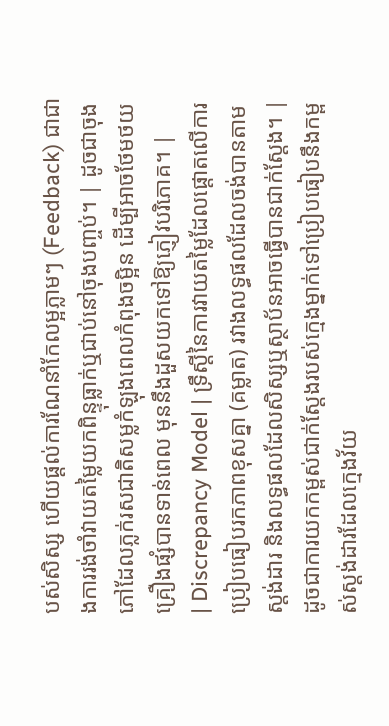បស់សិស្ស ហើយផ្តល់ការណែនាំកែលម្អភ្លាមៗ (Feedback) ជាជាងការរង់ចាំវាយតម្លៃយកពិន្ទុធ្លាក់ឬជាប់នៅចុងបញ្ចប់។ | ដូចជាចុងភៅដែលភ្លក់រសជាតិសម្លកំឡុងពេលកំពុងចម្អិន ដើម្បីអាចថែមថយគ្រឿងផ្សំបានទាន់ពេល មុននឹងដួសយកទៅឱ្យភ្ញៀវបរិភោគ។ |
| Discrepancy Model | ទ្រឹស្តីនៃការវាយតម្លៃដែលផ្តោតលើការប្រៀបធៀបរកភាពខុសគ្នា (គម្លាត) រវាងលទ្ធផលដែលចង់បានតាមស្តង់ដារ និងលទ្ធផលដែលសិស្សឬស្ថាប័នអាចធ្វើបានជាក់ស្តែង។ | ដូចជាការយកកម្ពស់ជាក់ស្តែងរបស់ក្មេងម្នាក់ទៅប្រៀបធៀបនឹងកម្ពស់ស្តង់ដារដែលក្មេងវ័យ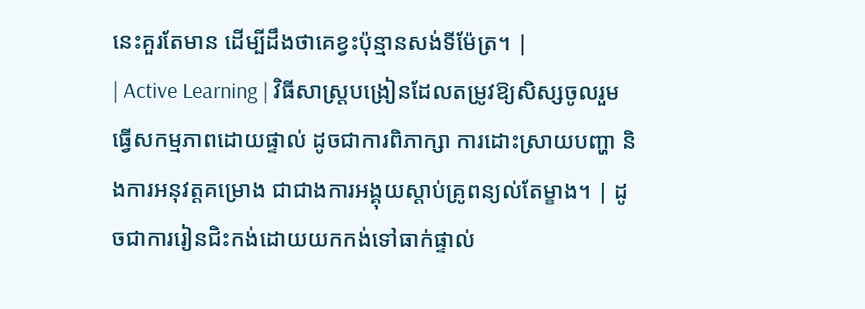នេះគួរតែមាន ដើម្បីដឹងថាគេខ្វះប៉ុន្មានសង់ទីម៉ែត្រ។ |
| Active Learning | វិធីសាស្ត្របង្រៀនដែលតម្រូវឱ្យសិស្សចូលរួមធ្វើសកម្មភាពដោយផ្ទាល់ ដូចជាការពិភាក្សា ការដោះស្រាយបញ្ហា និងការអនុវត្តគម្រោង ជាជាងការអង្គុយស្តាប់គ្រូពន្យល់តែម្ខាង។ | ដូចជាការរៀនជិះកង់ដោយយកកង់ទៅធាក់ផ្ទាល់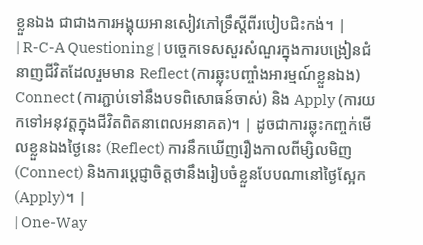ខ្លួនឯង ជាជាងការអង្គុយអានសៀវភៅទ្រឹស្តីពីរបៀបជិះកង់។ |
| R-C-A Questioning | បច្ចេកទេសសួរសំណួរក្នុងការបង្រៀនជំនាញជីវិតដែលរួមមាន Reflect (ការឆ្លុះបញ្ចាំងអារម្មណ៍ខ្លួនឯង) Connect (ការភ្ជាប់ទៅនឹងបទពិសោធន៍ចាស់) និង Apply (ការយកទៅអនុវត្តក្នុងជីវិតពិតនាពេលអនាគត)។ | ដូចជាការឆ្លុះកញ្ចក់មើលខ្លួនឯងថ្ងៃនេះ (Reflect) ការនឹកឃើញរឿងកាលពីម្សិលមិញ (Connect) និងការប្តេជ្ញាចិត្តថានឹងរៀបចំខ្លួនបែបណានៅថ្ងៃស្អែក (Apply)។ |
| One-Way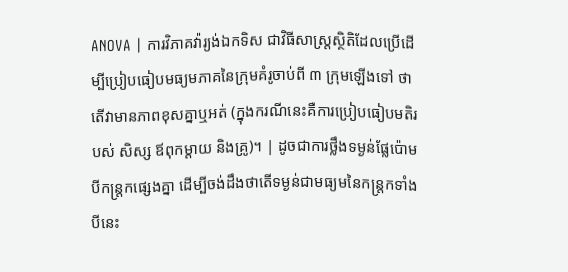ANOVA | ការវិភាគវ៉ារ្យង់ឯកទិស ជាវិធីសាស្ត្រស្ថិតិដែលប្រើដើម្បីប្រៀបធៀបមធ្យមភាគនៃក្រុមគំរូចាប់ពី ៣ ក្រុមឡើងទៅ ថាតើវាមានភាពខុសគ្នាឬអត់ (ក្នុងករណីនេះគឺការប្រៀបធៀបមតិរបស់ សិស្ស ឪពុកម្តាយ និងគ្រូ)។ | ដូចជាការថ្លឹងទម្ងន់ផ្លែប៉ោមបីកន្ត្រកផ្សេងគ្នា ដើម្បីចង់ដឹងថាតើទម្ងន់ជាមធ្យមនៃកន្ត្រកទាំងបីនេះ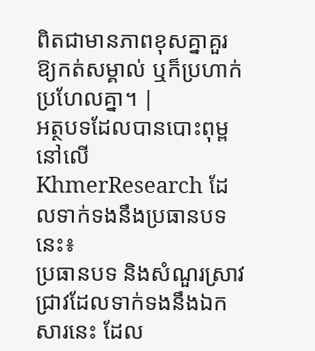ពិតជាមានភាពខុសគ្នាគួរឱ្យកត់សម្គាល់ ឬក៏ប្រហាក់ប្រហែលគ្នា។ |
អត្ថបទដែលបានបោះពុម្ពនៅលើ KhmerResearch ដែលទាក់ទងនឹងប្រធានបទនេះ៖
ប្រធានបទ និងសំណួរស្រាវជ្រាវដែលទាក់ទងនឹងឯកសារនេះ ដែល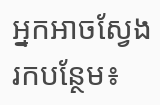អ្នកអាចស្វែងរកបន្ថែម៖